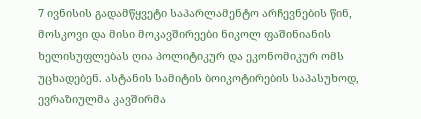7 ივნისის გადამწყვეტი საპარლამენტო არჩევნების წინ, მოსკოვი და მისი მოკავშირეები ნიკოლ ფაშინიანის ხელისუფლებას ღია პოლიტიკურ და ეკონომიკურ ომს უცხადებენ. ასტანის სამიტის ბოიკოტირების საპასუხოდ, ევრაზიულმა კავშირმა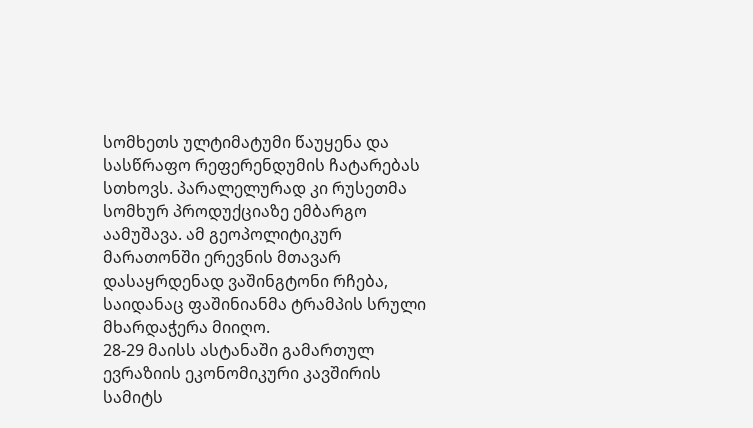სომხეთს ულტიმატუმი წაუყენა და სასწრაფო რეფერენდუმის ჩატარებას სთხოვს. პარალელურად კი რუსეთმა სომხურ პროდუქციაზე ემბარგო აამუშავა. ამ გეოპოლიტიკურ მარათონში ერევნის მთავარ დასაყრდენად ვაშინგტონი რჩება, საიდანაც ფაშინიანმა ტრამპის სრული მხარდაჭერა მიიღო.
28-29 მაისს ასტანაში გამართულ ევრაზიის ეკონომიკური კავშირის სამიტს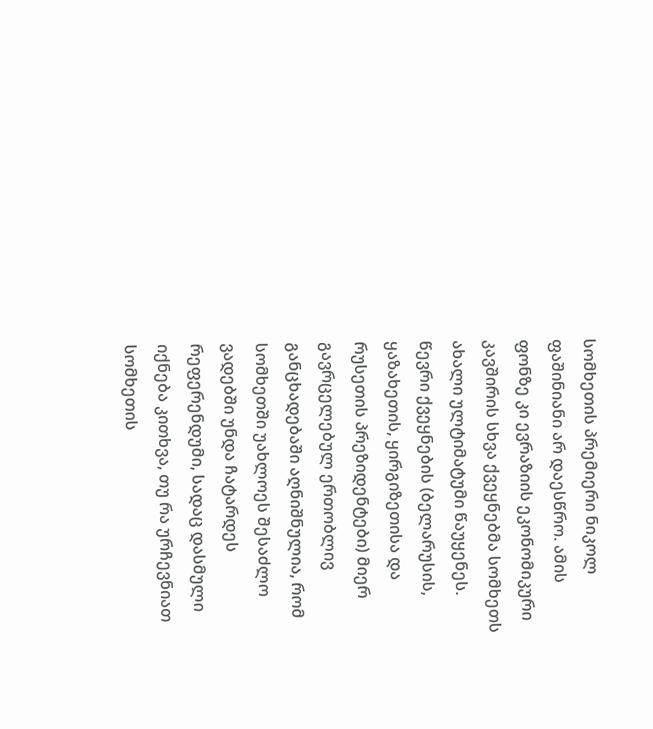სომხეთის პრემიერი ნიკოლ ფაშინიანი არ დაესწრო. ამის ფონზე კი ევრაზიის ეკონომიკური კავშირის სხვა ქვეყნებმა სომხეთს ახალი ულტიმატუმი წაუყენეს.
წევრი ქვეყნების (ბელარუსის, ყაზახეთის, ყირგიზეთისა და რუსეთის პრეზიდენტები) მიერ გავრცელებულ ერთობლივ განცხადებაში აღნიშნულია, რომ სომხეთში უახლოეს შესაძლო ვადებში უნდა ჩატარდეს რეფერენდუმი, სადაც დასმული იქნება კითხვა, თუ რა ურჩევნიათ სომხეთის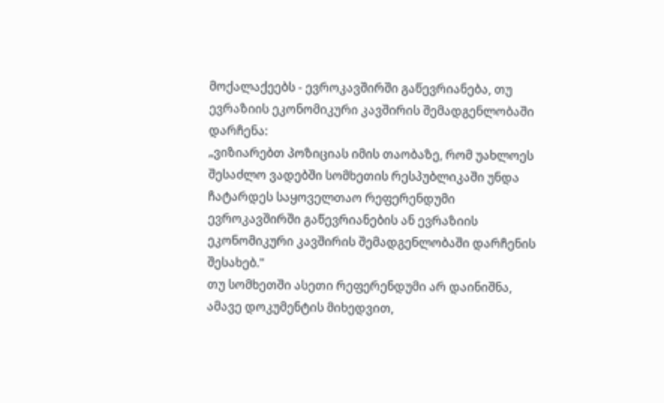მოქალაქეებს - ევროკავშირში გაწევრიანება, თუ ევრაზიის ეკონომიკური კავშირის შემადგენლობაში დარჩენა:
„ვიზიარებთ პოზიციას იმის თაობაზე, რომ უახლოეს შესაძლო ვადებში სომხეთის რესპუბლიკაში უნდა ჩატარდეს საყოველთაო რეფერენდუმი ევროკავშირში გაწევრიანების ან ევრაზიის ეკონომიკური კავშირის შემადგენლობაში დარჩენის შესახებ."
თუ სომხეთში ასეთი რეფერენდუმი არ დაინიშნა, ამავე დოკუმენტის მიხედვით,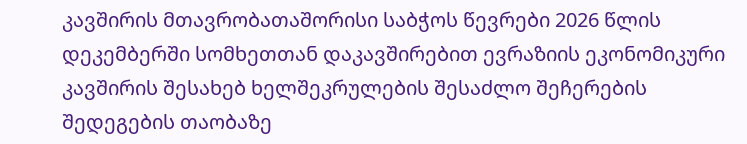კავშირის მთავრობათაშორისი საბჭოს წევრები 2026 წლის დეკემბერში სომხეთთან დაკავშირებით ევრაზიის ეკონომიკური კავშირის შესახებ ხელშეკრულების შესაძლო შეჩერების შედეგების თაობაზე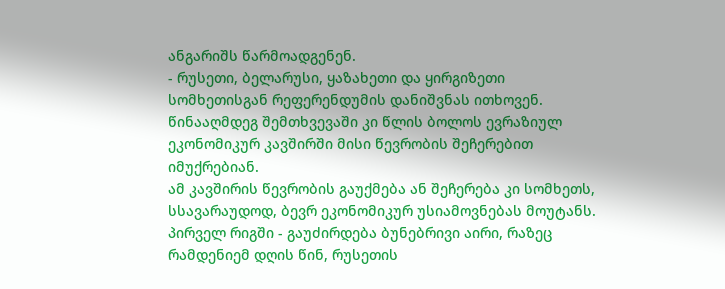ანგარიშს წარმოადგენენ.
- რუსეთი, ბელარუსი, ყაზახეთი და ყირგიზეთი სომხეთისგან რეფერენდუმის დანიშვნას ითხოვენ. წინააღმდეგ შემთხვევაში კი წლის ბოლოს ევრაზიულ ეკონომიკურ კავშირში მისი წევრობის შეჩერებით იმუქრებიან.
ამ კავშირის წევრობის გაუქმება ან შეჩერება კი სომხეთს, სსავარაუდოდ, ბევრ ეკონომიკურ უსიამოვნებას მოუტანს. პირველ რიგში - გაუძირდება ბუნებრივი აირი, რაზეც რამდენიემ დღის წინ, რუსეთის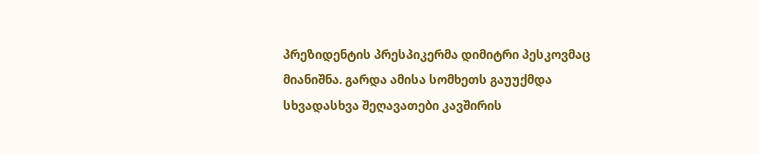პრეზიდენტის პრესპიკერმა დიმიტრი პესკოვმაც მიანიშნა. გარდა ამისა სომხეთს გაუუქმდა სხვადასხვა შეღავათები კავშირის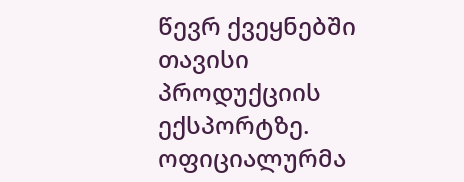წევრ ქვეყნებში თავისი პროდუქციის ექსპორტზე.
ოფიციალურმა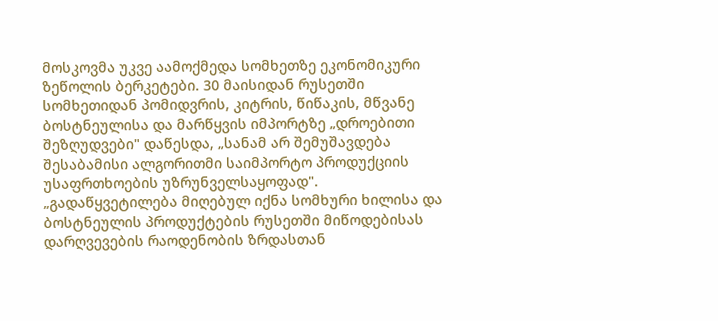მოსკოვმა უკვე აამოქმედა სომხეთზე ეკონომიკური ზეწოლის ბერკეტები. 30 მაისიდან რუსეთში სომხეთიდან პომიდვრის, კიტრის, წიწაკის, მწვანე ბოსტნეულისა და მარწყვის იმპორტზე „დროებითი შეზღუდვები" დაწესდა, „სანამ არ შემუშავდება შესაბამისი ალგორითმი საიმპორტო პროდუქციის უსაფრთხოების უზრუნველსაყოფად".
„გადაწყვეტილება მიღებულ იქნა სომხური ხილისა და ბოსტნეულის პროდუქტების რუსეთში მიწოდებისას დარღვევების რაოდენობის ზრდასთან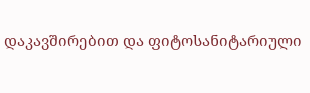დაკავშირებით და ფიტოსანიტარიული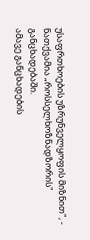უსაფრთხოების უზრუნველყოფის მიზნით", - ნათქვამია „როსსელხოზნადზორის" განცხადებაში.
ამავე განცხადების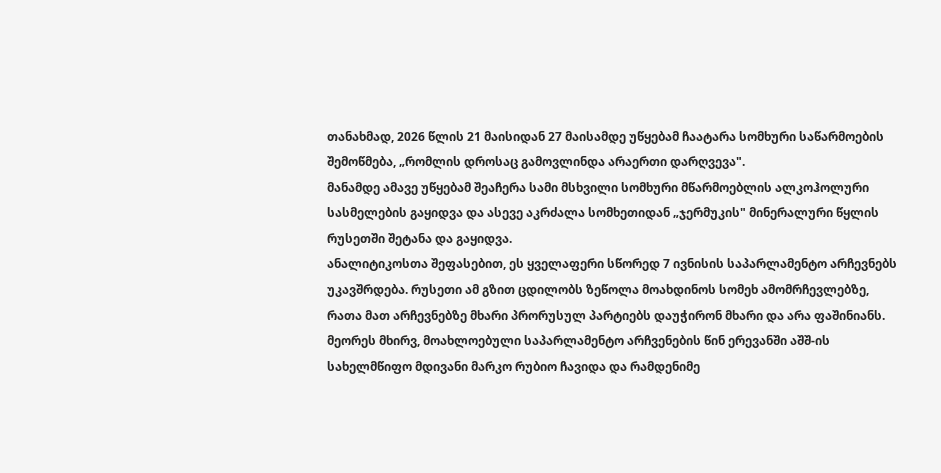თანახმად, 2026 წლის 21 მაისიდან 27 მაისამდე უწყებამ ჩაატარა სომხური საწარმოების შემოწმება, „რომლის დროსაც გამოვლინდა არაერთი დარღვევა".
მანამდე ამავე უწყებამ შეაჩერა სამი მსხვილი სომხური მწარმოებლის ალკოჰოლური სასმელების გაყიდვა და ასევე აკრძალა სომხეთიდან „ჯერმუკის" მინერალური წყლის რუსეთში შეტანა და გაყიდვა.
ანალიტიკოსთა შეფასებით, ეს ყველაფერი სწორედ 7 ივნისის საპარლამენტო არჩევნებს უკავშრდება. რუსეთი ამ გზით ცდილობს ზეწოლა მოახდინოს სომეხ ამომრჩევლებზე, რათა მათ არჩევნებზე მხარი პრორუსულ პარტიებს დაუჭირონ მხარი და არა ფაშინიანს.
მეორეს მხირვ, მოახლოებული საპარლამენტო არჩვენების წინ ერევანში აშშ-ის სახელმწიფო მდივანი მარკო რუბიო ჩავიდა და რამდენიმე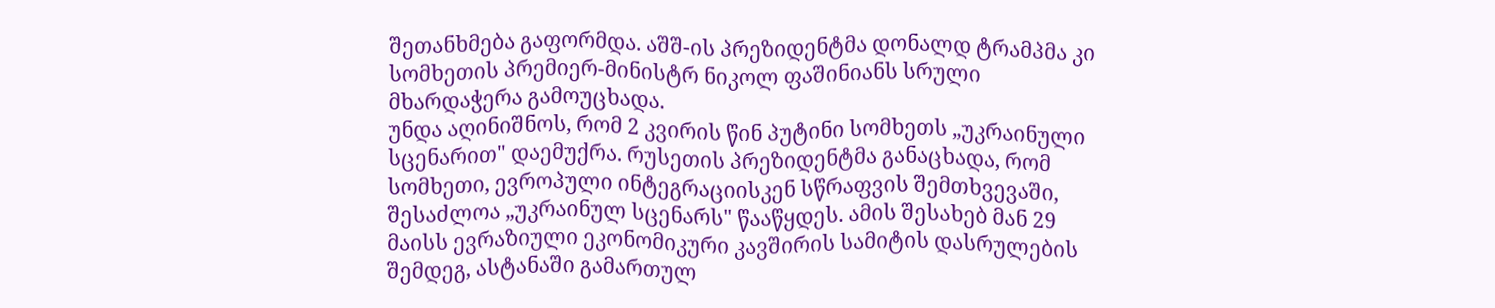შეთანხმება გაფორმდა. აშშ-ის პრეზიდენტმა დონალდ ტრამპმა კი სომხეთის პრემიერ-მინისტრ ნიკოლ ფაშინიანს სრული მხარდაჭერა გამოუცხადა.
უნდა აღინიშნოს, რომ 2 კვირის წინ პუტინი სომხეთს „უკრაინული სცენარით" დაემუქრა. რუსეთის პრეზიდენტმა განაცხადა, რომ სომხეთი, ევროპული ინტეგრაციისკენ სწრაფვის შემთხვევაში, შესაძლოა „უკრაინულ სცენარს" წააწყდეს. ამის შესახებ მან 29 მაისს ევრაზიული ეკონომიკური კავშირის სამიტის დასრულების შემდეგ, ასტანაში გამართულ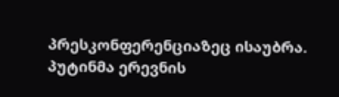პრესკონფერენციაზეც ისაუბრა.
პუტინმა ერევნის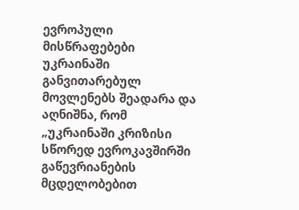ევროპული მისწრაფებები უკრაინაში განვითარებულ მოვლენებს შეადარა და აღნიშნა, რომ „უკრაინაში კრიზისი სწორედ ევროკავშირში გაწევრიანების მცდელობებით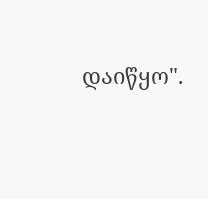დაიწყო".